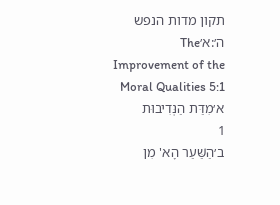תקון מדות הנפש ה׳:א׳The Improvement of the Moral Qualities 5:1
א׳מִדַּת הַנְּדִיבוּת
1
ב׳הַשַּׁעַר הָא' מִן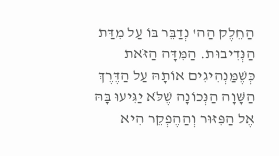הַחֵלֶק הַה' נְדַבֵּר בּוֹ עַל מִדַּת הַנְּדִיבוּת. הַמִּדָּה הַזֹּאת כְּשֶׁמַּנְהִיגִים אוֹתָהּ עַל הַדֶּרֶךְ הַשָּׁוָה הַנְּכוֹנָה שֶׁלֹּא יַגִּיעוּ בָּהּ אֶל הַפִּזּוּר וְהַהֶפְקֵר הִיא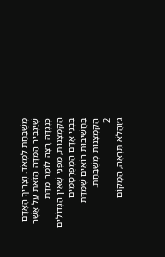מְשֻׁבַּחַת לִמְאֹד. וְצָרִיךְ הָאָדָם שֶׁיַּגְבִּיר הַמִּדָּה הַזֹּאת עַל אֲשֶׁר כְּנֶגְדָּהּ רָצָה לוֹמַר מִדַּת הַקַּמְצָנוּת, מִפְּנֵי שֶׁאֵין הַגְּדוֹלִים בִּבְנֵי אָדָם הַמְפֻרְסָמִים בַּחֲשִׁיבוּת רוֹאִים שֶׁמִּדַּת הַקַּמְצָנוּת מְשֻׁבַּחַת.
2
ג׳וַהֲלֹא תִּרְאֶה, הַמָּקוֹם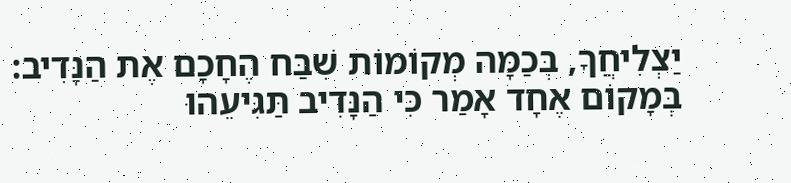יַצְלִיחֲךָ, בְּכַמָּה מְקוֹמוֹת שִׁבַּח הֶחָכָם אֶת הַנָּדִיב: בְּמָקוֹם אֶחָד אָמַר כִּי הַנָּדִיב תַּגִּיעֵהוּ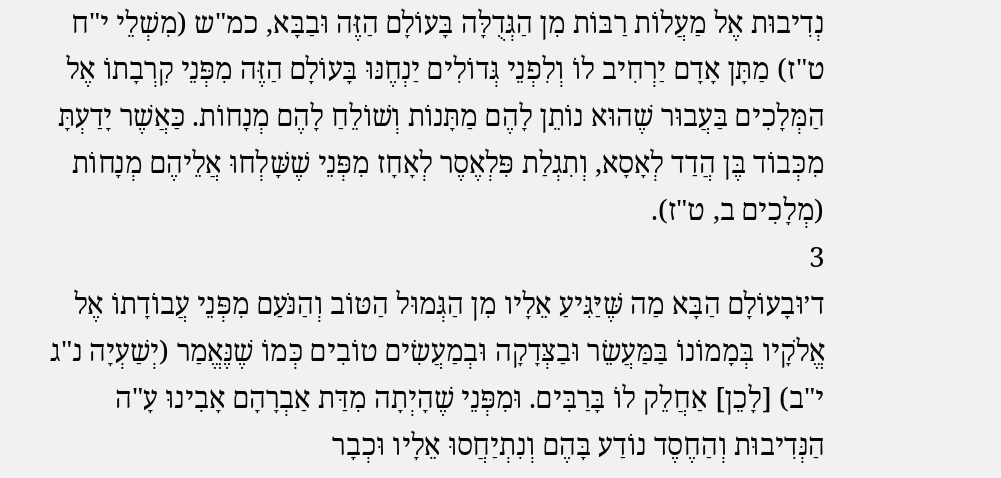נְדִיבוּת אֶל מַעֲלוֹת רַבּוֹת מִן הַגְּדֻלָּה בָּעוֹלָם הַזֶּה וּבַבָּא, כמ"ש (מִשְׁלֵי י"ח ט"ז) מַתָּן אָדָם יַרְחִיב לוֹ וְלִפְנֵי גְּדוֹלִים יַנְחֶנּוּ בָּעוֹלָם הַזֶּה מִפְּנֵי קִרְבָתוֹ אֶל הַמְּלָכִים בַּעֲבוּר שֶׁהוּא נוֹתֵן לָהֶם מַתָּנוֹת וְשׁוֹלֵחַ לָהֶם מְנָחוֹת. כַּאֲשֶׁר יָדַעְתָּ מִכְּבוֹד בֶּן הֲדַד לְאָסָא, וְתִגְלַת פִּלְאֶסֶר לְאָחָז מִפְּנֵי שֶׁשָּׁלְחוּ אֲלֵיהֶם מְנָחוֹת (מְלָכִים ב, ט"ז).
3
ד׳וּבָעוֹלָם הַבָּא מַה שֶּׁיַּגִּיעַ אֵלָיו מִן הַגְּמוּל הַטּוֹב וְהַנֹּעַם מִפְּנֵי עֲבוֹדָתוֹ אֶל אֱלֹקָיו בְּמָמוֹנוֹ בַּמַּעֲשֵׂר וּבַצְּדָקָה וּבְמַעֲשִׂים טוֹבִים כְּמוֹ שֶׁנֶּאֱמַר (יְשַׁעְיָה נ"ג י"ב) [לָכֵן] אַחֲלֵק לוֹ בָּרַבִּים. וּמִפְּנֵי שֶׁהָיְתָה מִדַּת אַבְרָהָם אָבִינוּ עָ"ה הַנְּדִיבוּת וְהַחֶסֶד נוֹדַע בָּהֶם וְנִתְיַחֲסוּ אֵלָיו וּכְבָר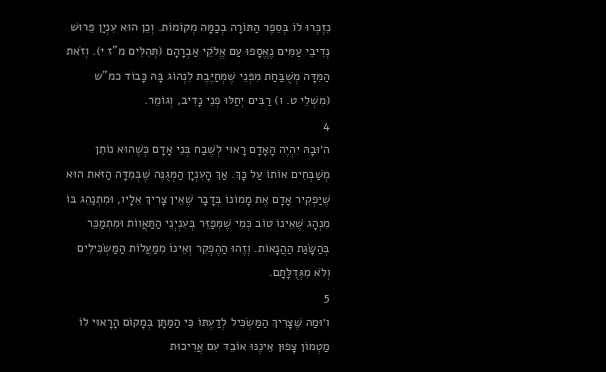נִזְכְּרוּ לוֹ בְּסֵפֶר הַתּוֹרָה בְכַמָּה מְקוֹמוֹת. וְכֵן הוּא עִנְיַן פֵּרוּשׁ נְדִיבֵי עַמִּים נֶאֱסָפוּ עַם אֱלֹקֵי אַבְרָהָם (תְּהִלִּים מ"ז י). וְזֹאת הַמִּדָּה מְשֻׁבַּחַת מִפְּנֵי שֶׁמְּחַיֶּבֶת לִנְהוֹג בָּהּ כָּבוֹד כמ"ש (מִשְׁלֵי ט. ו) רַבִּים יְחַלּוּ פְנֵי נָדִיב, וְגוֹמֵר.
4
ה׳וּבָהּ יִהְיֶה הָאָדָם רָאוּי לְשֶׁבַח בְּנֵי אָדָם כְּשֶׁהוּא נוֹתֵן מְשַׁבְּחִים אוֹתוֹ עַל כָּךְ. אַךְ הָעִנְיָן הַמְּגֻנֶּה שֶׁבְּמִדָּה הַזֹּאת הוּא שֶׁיַּפְקִיר אָדָם אֶת מָמוֹנוֹ בְּדָבָר שֶׁאֵין צָרִיךְ אֵלָיו, וּמִתְנַהֵג בּוֹ מִנְהָג שֶׁאֵינוֹ טוֹב כְּמִי שֶׁמְּפַזֵּר בְּעִנְיְנֵי הַתַּאֲווֹת וּמִתְמַכֵּר בְּהַשָּׂגַת הַהֲנָאוֹת. וְזֶהוּ הַהֶפְקֵר וְאֵינוֹ מִמַּעֲלוֹת הַמַּשְׂכִּילִים וְלֹא מִגְּדֻלָּתָם.
5
ו׳וּמַה שֶּׁצָּרִיךְ הַמַּשְׂכִּיל לְדַעְתּוֹ כִּי הַמַּתָּן בְּמָקוֹם הָרָאוּי לוֹ מַטְמוֹן צָפוּן אֵינֶנּוּ אוֹבֵד עִם אֲרִיכוּת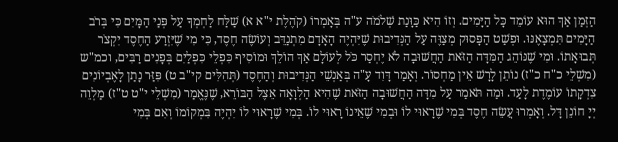הַזְּמַן אַךְ הוּא עוֹמֵד כָּל הַיָּמִים. וְזוֹ הִיא כַּוָּנַת שְׁלֹמֹה ע"ה בְּאָמְרוֹ (קֹהֶלֶת י"א א) שַׁלַּח לַחְמְךָ עַל פְּנַי הַמָּיִם כִּי בְּרֹב הַיָּמִים תִּמְצָאֶנּוּ. וּפְשַׁט הַפָּסוּק מְצַוֶּה עַל הַנְּדִיבוּת שֶׁיִּהְיֶה הָאָדָם מִתְנַדֵּב וְעוֹשֶׂה חֶסֶד, כִּי מִי שֶׁיִּזְרַע הַחֶסֶד יִקְצֹר תְּבוּאָתוֹ. וּמִי שֶׁנּוֹהֵג הַמִּדָּה הַזֹּאת הַחֲשׁוּבָה לֹא יֶחְסַר כֹּל לְעוֹלָם אַךְ הוֹלֵךְ וּמוֹסִיף כִּפְלֵי כִּפְלַיִם בְּפָנִים רַבִּים, וכמ"ש (מִשְׁלֵי כ"ח כ"ז) נוֹתֵן לָרָשׁ אֵין מַחְסוֹר. וְאָמַר דָּוִד עָ"ה בְּאַנְשֵׁי הַנְּדִיבוּת וְהַחֶסֶד (תְּהִלִּים קי"ב ט) פִּזַּר נָתַן לָאֶבְיוֹנִים צִדְקָתוֹ עוֹמֶדֶת לָעַד. וּמַה תֹּאמַר עַל מִדָּה הַחֲשׁוּבָה הַזֹּאת שֶׁהִיא הַלְוָאָה אֵצֶל הַבּוֹרֵא, שֶׁנֶּאֱמַר (מִשְׁלֵי י"ט ט"ז) מַלְוֵה יְיָ חוֹנֵן דָּל. וְאָמְרוּ עֲשֵׂה חֶסֶד בְּמִי שֶׁרָאוּי לוֹ וּבְמִי שֶׁאֵינוֹ רָאוּי לוֹ. בְּמִי שֶׁרָאוּי לוֹ יִהְיֶה בִּמְקוֹמוֹ וְאִם בְּמִי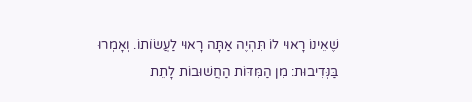שֶׁאֵינוֹ רָאוּי לוֹ תִּהְיֶה אַתָּה רָאוּי לַעֲשׂוֹתוֹ. וְאָמְרוּ בַּנְּדִיבוּת: מִן הַמִּדּוֹת הַחֲשׁוּבוֹת לָתֵת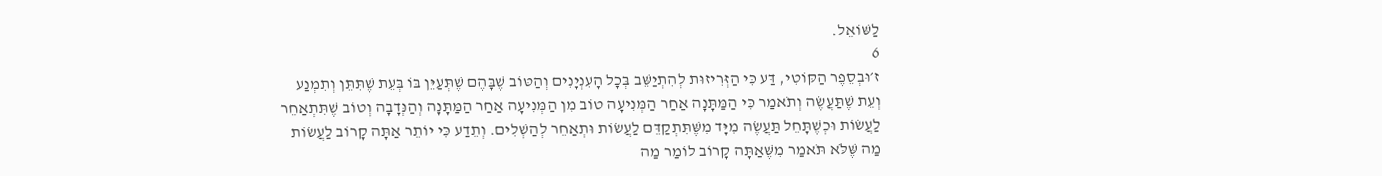לַשּׁוֹאֵל.
6
ז׳וּבְסֵפֶר הַקּוֹטִי, דַּע כִּי הַזְּרִיזוּת לְהִתְיַשֵּׁב בְּכָל הָעִנְיָנִים וְהַטּוֹב שֶׁבָּהֶם שֶׁתְּעַיֵּן בּוֹ בְּעֵת שֶׁתִּתֵּן וְתִמְנַע וְעֵת שֶׁתַּעֲשֶׂה וְתֹאמַר כִּי הַמַּתָּנָה אַחַר הַמְּנִיעָה טוֹב מִן הַמְּנִיעָה אַחַר הַמַּתָּנָה וְהַנְּדָבָה וְטוֹב שֶׁתִּתְאַחֵר לַעֲשׂוֹת וּכְשֶׁתָּחֵל תַּעֲשֶׂה מִיָּד מִשֶּׁתִּתְקַדֵּם לַעֲשׂוֹת וּתְאַחֵר לְהַשְׁלִים. וְתֵדַע כִּי יוֹתֵר אַתָּה קָרוֹב לַעֲשׂוֹת מַה שֶּׁלֹּא תֹּאמַר מִשֶּׁאַתָּה קָרוֹב לוֹמַר מַה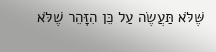שֶּׁלֹּא תַּעֲשֶׂה עַל כֵּן הִזָּהֵר שֶׁלֹּא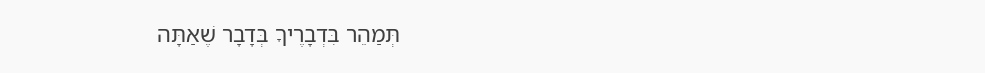תְּמַהֵר בִּדְבָרֶיךָ בְּדָבָר שֶׁאַתָּה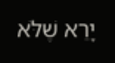יָרֵא שֶׁלֹּא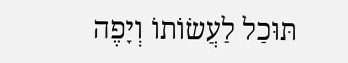תּוּכַל לַעֲשׂוֹתוֹ וְיָפֶה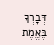דְּבָרְךָ בֶּאֱמֶת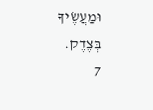וּמַעֲשֶׂיךָ בְּצֶדֶק.
7